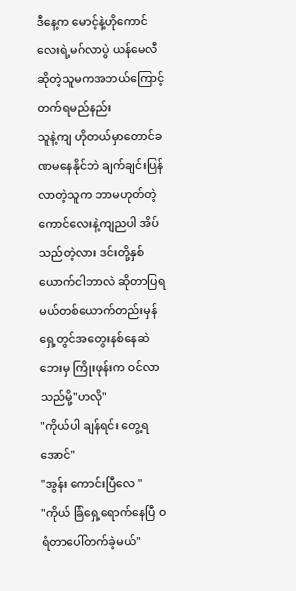ဒီနေ့က မောင့်နဲ့ဟိုကောင်လေးရဲ့မဂ်လာပွဲ ယန်မေလီဆိုတဲ့သူမကအဘယ်ကြောင့်တက်ရမည်နည်း
သူနဲ့ကျ ဟိုတယ်မှာတောင်ခဏမနေနိုင်ဘဲ ချက်ချင်းပြန်လာတဲ့သူက ဘာမဟုတ်တဲ့ ကောင်လေးနဲ့ကျညပါ အိပ်သည်တဲ့လား ဒင်းတို့နှစ်ယောက်ငါဘာလဲ ဆိုတာပြရမယ်တစ်ယောက်တည်းမှန်ရှေ့တွင်အတွေးနစ်နေဆဲ
ဘေးမှ ကြိုးဖုန်းက ဝင်လာသည်မို့"ဟလို"
"ကိုယ်ပါ ချန်ရင်း တွေ့ရအောင်"
"အွန်း ကောင်းပြီလေ "
"ကိုယ် ခြံရှေ့ရောက်နေပြီ ဝရံတာပေါ်တက်ခဲ့မယ်"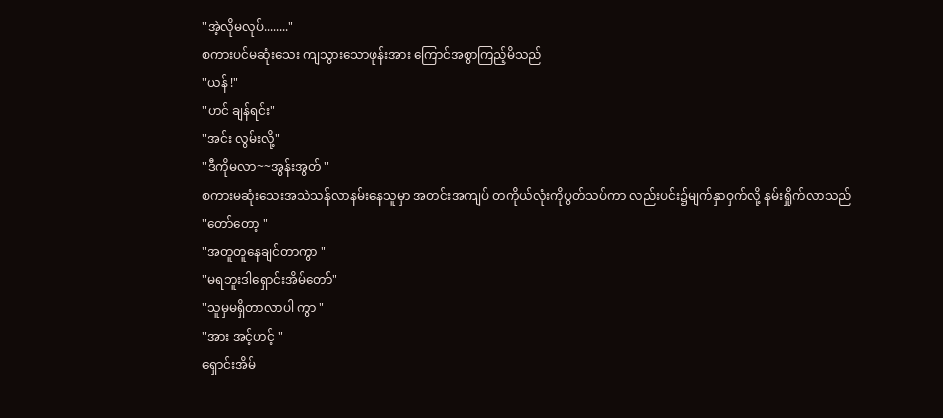"အဲ့လိုမလုပ်........"
စကားပင်မဆုံးသေး ကျသွားသောဖုန်းအား ကြောင်အစွာကြည့်မိသည်
"ယန် !"
"ဟင် ချန်ရင်း"
"အင်း လွမ်းလို့"
"ဒီကိုမလာ~~အွန်းအွတ် "
စကားမဆုံးသေးအသဲသန်လာနမ်းနေသူမှာ အတင်းအကျပ် တကိုယ်လုံးကိုပွတ်သပ်ကာ လည်းပင်း၌မျက်နှာဝှက်လို့ နမ်းရှိုက်လာသည်
"တော်တော့ "
"အတူတူနေချင်တာကွာ "
"မရဘူးဒါရှောင်းအိမ်တော်"
"သူမှမရှိတာလာပါ ကွာ "
"အား အင့်ဟင့် "
ရှောင်းအိမ်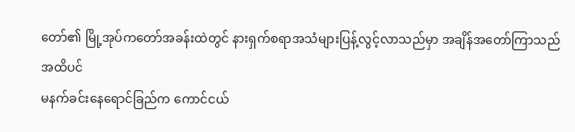တော်၏ မြို့အုပ်ကတော်အခန်းထဲတွင် နားရှက်စရာအသံများပြန့်လွင့်လာသည်မှာ အချိန်အတော်ကြာသည်အထိပင်
မနက်ခင်းနေရောင်ခြည်က ကောင်ငယ်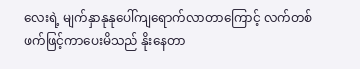လေးရဲ့ မျက်နှာနုနုပေါ်ကျရောက်လာတာကြောင့် လက်တစ်ဖက်ဖြင့်ကာပေးမိသည် နိုးနေတာ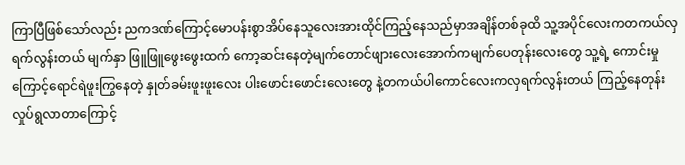ကြာပြီဖြစ်သော်လည်း ညကဒဏ်ကြောင့်မောပန်းစွာအိပ်နေသူလေးအားထိုင်ကြည့်နေသည်မှာအချိန်တစ်ခုထိ သူ့အပိုင်လေးကတကယ်လှရက်လွန်းတယ် မျက်နှာ ဖြူဖြူဖွေးဖွေးထက် ကော့ဆင်းနေတဲ့မျက်တောင်ဖျားလေးအောက်ကမျက်ပေတုန်းလေးတွေ သူ့ရဲ့ ကောင်းမှုကြောင့်ရောင်ရဲဖူးကြွနေတဲ့ နှုတ်ခမ်းဖူးဖူးလေး ပါးဖောင်းဖောင်းလေးတွေ နဲ့တကယ်ပါကောင်လေးကလှရက်လွန်းတယ် ကြည့်နေတုန်း လှုပ်ရွလာတာကြောင့်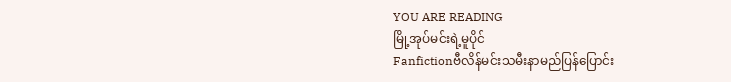YOU ARE READING
မြို့အုပ်မင်းရဲ့မူပိုင်
Fanfictionဗီလိန်မင်းသမီးနာမည်ပြန်ပြောင်း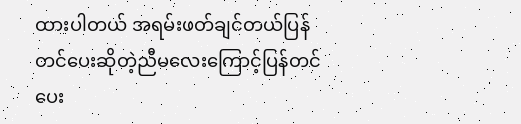ထားပါတယ် အရမ်းဖတ်ချင်တယ်ပြန်တင်ပေးဆိုတဲ့ညီမလေးကြောင့်ပြန်တင်ပေး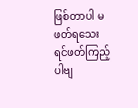ဖြစ်တာပါ မဖတ်ရသေးရင်ဖတ်ကြည့်ပါဗျ